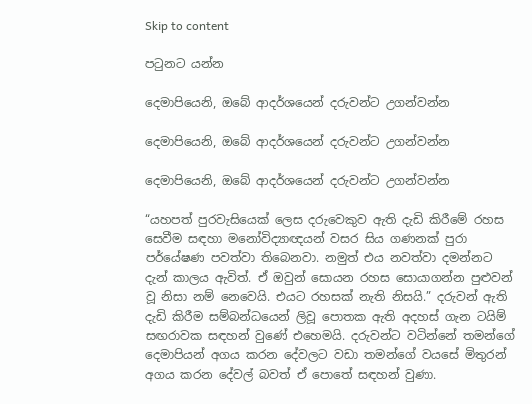Skip to content

පටුනට යන්න

දෙමාපියෙනි, ඔබේ ආදර්ශයෙන් දරුවන්ට උගන්වන්න

දෙමාපියෙනි, ඔබේ ආදර්ශයෙන් දරුවන්ට උගන්වන්න

දෙමාපියෙනි, ඔබේ ආදර්ශයෙන් දරුවන්ට උගන්වන්න

“යහපත් පුරවැසියෙක් ලෙස දරුවෙකුව ඇති දැඩි කිරීමේ රහස සෙවීම සඳහා මනෝවිද්‍යාඥයන් වසර සිය ගණනක් පුරා පර්යේෂණ පවත්වා තිබෙනවා. නමුත් එය නවත්වා දමන්නට දැන් කාලය ඇවිත්. ඒ ඔවුන් සොයන රහස සොයාගන්න පුළුවන් වූ නිසා නම් නෙවෙයි. එයට රහසක් නැති නිසයි.” දරුවන් ඇති දැඩි කිරීම සම්බන්ධයෙන් ලිවූ පොතක ඇති අදහස් ගැන ටයිම් සඟරාවක සඳහන් වුණේ එහෙමයි. දරුවන්ට වටින්නේ තමන්ගේ දෙමාපියන් අගය කරන දේවලට වඩා තමන්ගේ වයසේ මිතුරන් අගය කරන දේවල් බවත් ඒ පොතේ සඳහන් වුණා.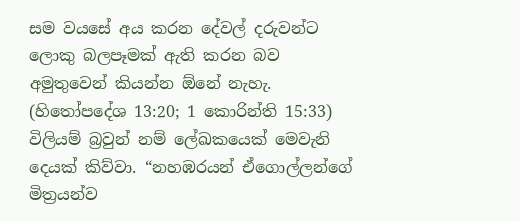සම වයසේ අය කරන දේවල් දරුවන්ට ලොකු බලපෑමක් ඇති කරන බව අමුතුවෙන් කියන්න ඕනේ නැහැ. (හිතෝපදේශ 13:20; 1 කොරින්ති 15:33) විලියම් බ්‍රවුන් නම් ලේඛකයෙක් මෙවැනි දෙයක් කිව්වා. “නහඹරයන් ඒගොල්ලන්ගේ මිත්‍රයන්ව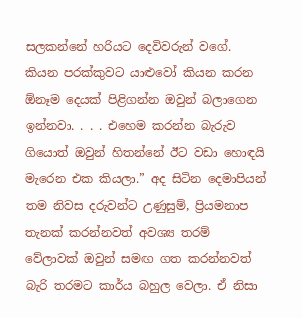සලකන්නේ හරියට දෙවිවරුන් වගේ. කියන පරක්කුවට යාළුවෝ කියන කරන ඕනෑම දෙයක් පිළිගන්න ඔවුන් බලාගෙන ඉන්නවා. . . . එහෙම කරන්න බැරුව ගියොත් ඔවුන් හිතන්නේ ඊට වඩා හොඳයි මැරෙන එක කියලා.” අද සිටින දෙමාපියන් තම නිවස දරුවන්ට උණුසුම්, ප්‍රියමනාප තැනක් කරන්නවත් අවශ්‍ය තරම් වේලාවක් ඔවුන් සමඟ ගත කරන්නවත් බැරි තරමට කාර්ය බහුල වෙලා. ඒ නිසා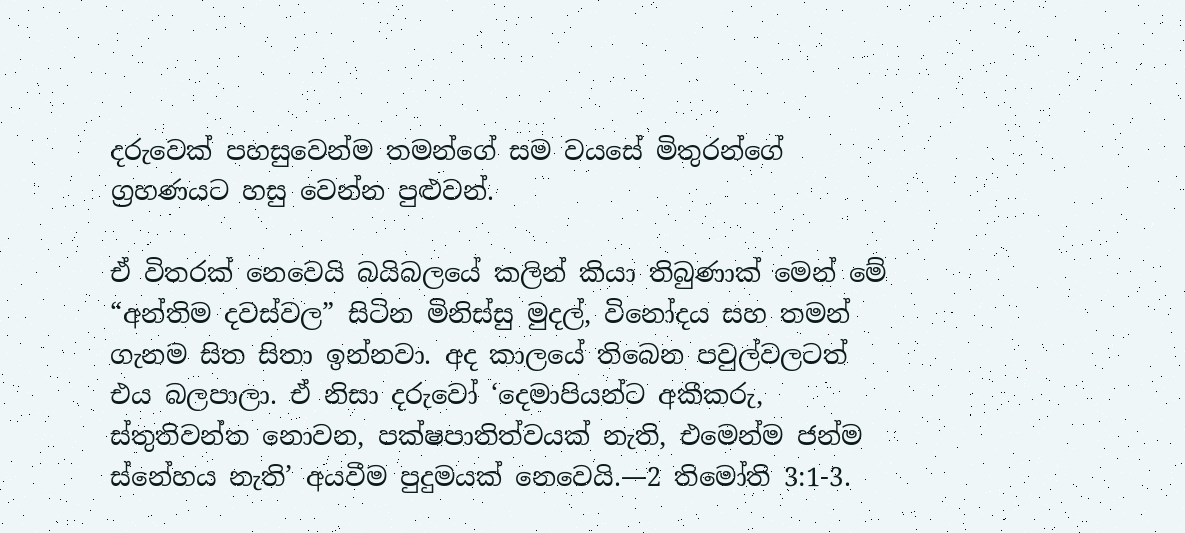දරුවෙක් පහසුවෙන්ම තමන්ගේ සම වයසේ මිතුරන්ගේ ග්‍රහණයට හසු වෙන්න පුළුවන්.

ඒ විතරක් නෙවෙයි බයිබලයේ කලින් කියා තිබුණාක් මෙන් මේ “අන්තිම දවස්වල” සිටින මිනිස්සු මුදල්, විනෝදය සහ තමන් ගැනම සිත සිතා ඉන්නවා. අද කාලයේ තිබෙන පවුල්වලටත් එය බලපාලා. ඒ නිසා දරුවෝ ‘දෙමාපියන්ට අකීකරු, ස්තුතිවන්ත නොවන, පක්ෂපාතිත්වයක් නැති, එමෙන්ම ජන්ම ස්නේහය නැති’ අයවීම පුදුමයක් නෙවෙයි.—2 තිමෝති 3:1-3.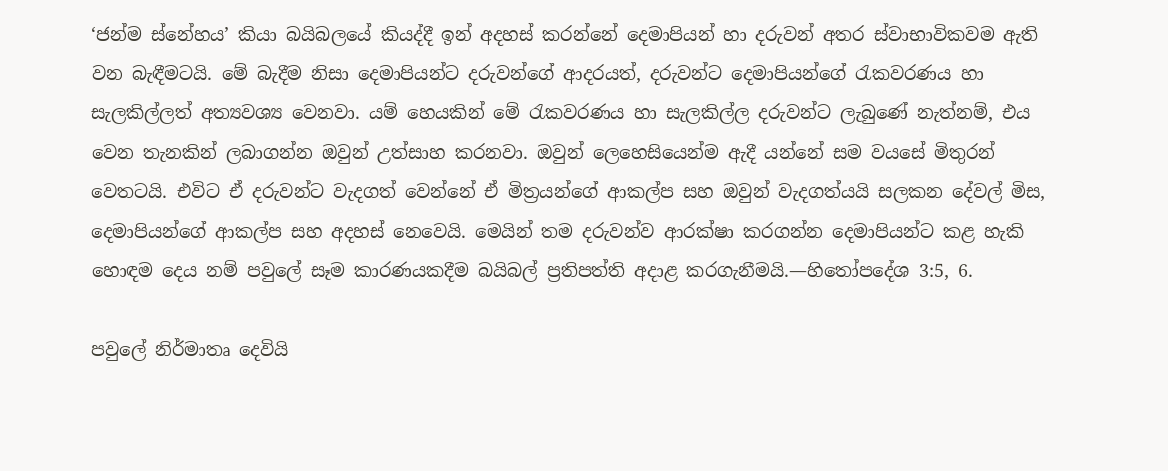‘ජන්ම ස්නේහය’ කියා බයිබලයේ කියද්දී ඉන් අදහස් කරන්නේ දෙමාපියන් හා දරුවන් අතර ස්වාභාවිකවම ඇති වන බැඳීමටයි. මේ බැදීම නිසා දෙමාපියන්ට දරුවන්ගේ ආදරයත්, දරුවන්ට දෙමාපියන්ගේ රැකවරණය හා සැලකිල්ලත් අත්‍යවශ්‍ය වෙනවා. යම් හෙයකින් මේ රැකවරණය හා සැලකිල්ල දරුවන්ට ලැබුණේ නැත්නම්, එය වෙන තැනකින් ලබාගන්න ඔවුන් උත්සාහ කරනවා. ඔවුන් ලෙහෙසියෙන්ම ඇදී යන්නේ සම වයසේ මිතුරන් වෙතටයි. එවිට ඒ දරුවන්ට වැදගත් වෙන්නේ ඒ මිත්‍රයන්ගේ ආකල්ප සහ ඔවුන් වැදගත්යයි සලකන දේවල් මිස, දෙමාපියන්ගේ ආකල්ප සහ අදහස් නෙවෙයි. මෙයින් තම දරුවන්ව ආරක්ෂා කරගන්න දෙමාපියන්ට කළ හැකි හොඳම දෙය නම් පවුලේ සෑම කාරණයකදීම බයිබල් ප්‍රතිපත්ති අදාළ කරගැනීමයි.—හිතෝපදේශ 3:5, 6.

පවුලේ නිර්මාතෘ දෙවියි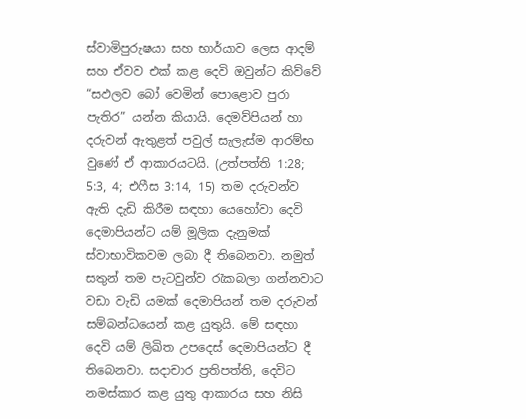ස්වාමිපුරුෂයා සහ භාර්යාව ලෙස ආදම් සහ ඒවව එක් කළ දෙවි ඔවුන්ට කිව්වේ “සඵලව බෝ වෙමින් පොළොව පුරා පැතිර” යන්න කියායි. දෙමව්පියන් හා දරුවන් ඇතුළත් පවුල් සැලැස්ම ආරම්භ වුණේ ඒ ආකාරයටයි. (උත්පත්ති 1:28; 5:3, 4; එෆීස 3:14, 15) තම දරුවන්ව ඇති දැඩි කිරීම සඳහා යෙහෝවා දෙවි දෙමාපියන්ට යම් මූලික දැනුමක් ස්වාභාවිකවම ලබා දී තිබෙනවා. නමුත් සතුන් තම පැටවුන්ව රැකබලා ගන්නවාට වඩා වැඩි යමක් දෙමාපියන් තම දරුවන් සම්බන්ධයෙන් කළ යුතුයි. මේ සඳහා දෙවි යම් ලිඛිත උපදෙස් දෙමාපියන්ට දී තිබෙනවා. සදාචාර ප්‍රතිපත්ති, දෙවිට නමස්කාර කළ යුතු ආකාරය සහ නිසි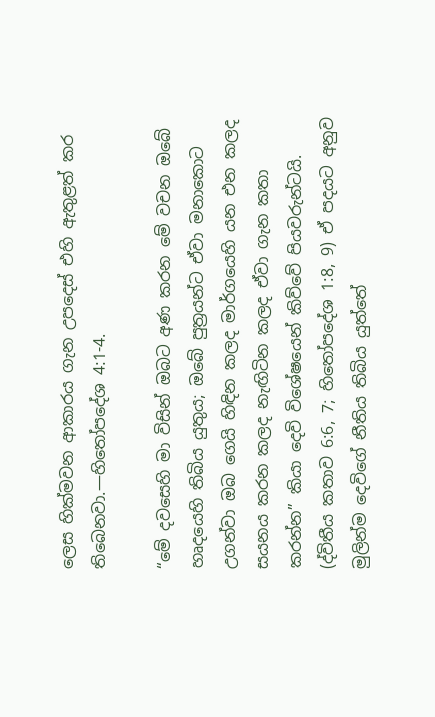ලෙස හික්මවන ආකාරය ගැන උපදෙස් එහි ඇතුළත් කර තිබෙනවා.—හිතෝපදේශ 4:1-4.

“මේ දවසෙහි මා විසින් ඔබට අණ කරන මේ වචන ඔබේ හෘදයෙහි තිබිය යුතුය; ඔබේ පුත්‍රයන්ට ඒවා මනාකොට උගන්වා ඔබ ගෙයි හිඳින කලද මාර්ගයෙහි යන එන කලද සයනය කරන කලද නැඟිටින කලද ඒවා ගැන කතා කරන්න” කියා දෙවි විශේෂයෙන් කිව්වේ පියවරුන්ටයි. (ද්විතීය කතාව 6:6, 7; හිතෝපදේශ 1:8, 9) ඒ පදයට අනුව මුලින්ම දෙවිගේ නීතිය තිබිය යුත්තේ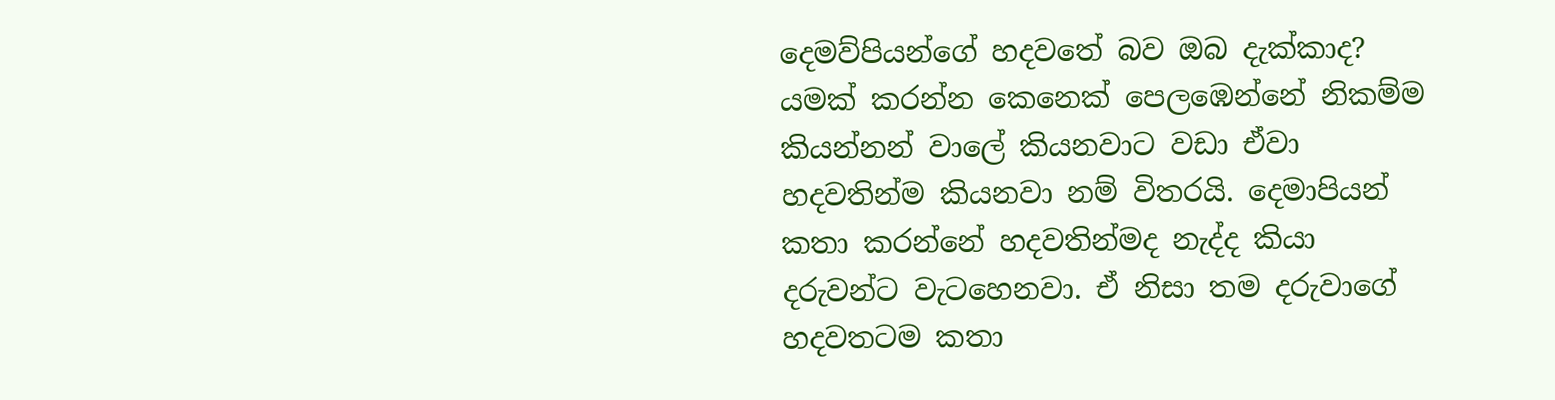දෙමව්පියන්ගේ හදවතේ බව ඔබ දැක්කාද? යමක් කරන්න කෙනෙක් පෙලඹෙන්නේ නිකම්ම කියන්නන් වාලේ කියනවාට වඩා ඒවා හදවතින්ම කියනවා නම් විතරයි. දෙමාපියන් කතා කරන්නේ හදවතින්මද නැද්ද කියා දරුවන්ට වැටහෙනවා. ඒ නිසා තම දරුවාගේ හදවතටම කතා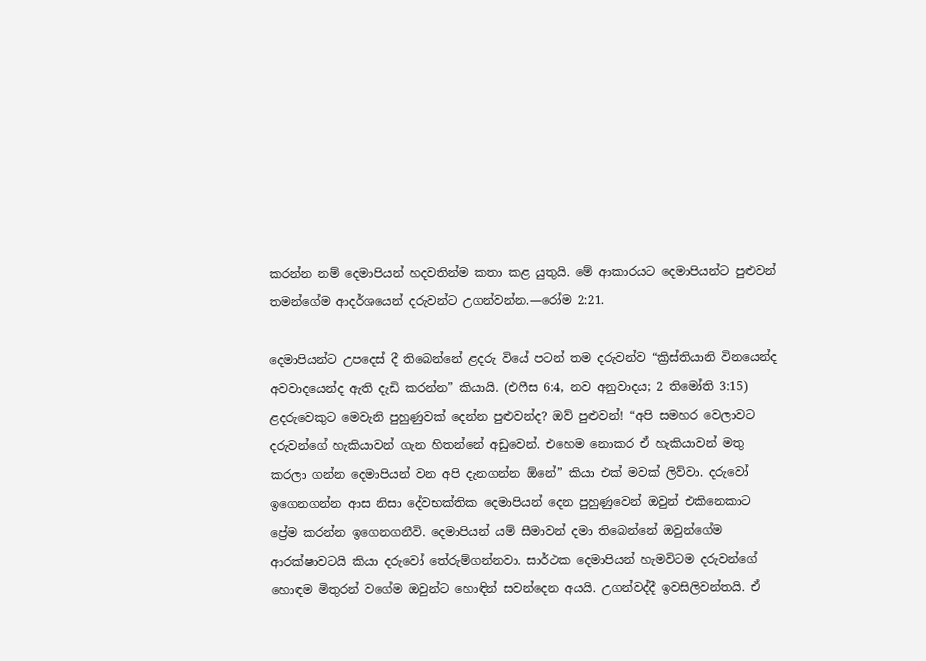කරන්න නම් දෙමාපියන් හදවතින්ම කතා කළ යුතුයි. මේ ආකාරයට දෙමාපියන්ට පුළුවන් තමන්ගේම ආදර්ශයෙන් දරුවන්ට උගන්වන්න.—රෝම 2:21.

දෙමාපියන්ට උපදෙස් දී තිබෙන්නේ ළදරු වියේ පටන් තම දරුවන්ව “ක්‍රිස්තියානි විනයෙන්ද අවවාදයෙන්ද ඇති දැඩි කරන්න” කියායි. (එෆීස 6:4, නව අනුවාදය; 2 තිමෝති 3:15) ළදරුවෙකුට මෙවැනි පුහුණුවක් දෙන්න පුළුවන්ද? ඔව් පුළුවන්! “අපි සමහර වෙලාවට දරුවන්ගේ හැකියාවන් ගැන හිතන්නේ අඩුවෙන්. එහෙම නොකර ඒ හැකියාවන් මතු කරලා ගන්න දෙමාපියන් වන අපි දැනගන්න ඕනේ” කියා එක් මවක් ලිව්වා. දරුවෝ ඉගෙනගන්න ආස නිසා දේවභක්තික දෙමාපියන් දෙන පුහුණුවෙන් ඔවුන් එකිනෙකාට ප්‍රේම කරන්න ඉගෙනගනීවි. දෙමාපියන් යම් සීමාවන් දමා තිබෙන්නේ ඔවුන්ගේම ආරක්ෂාවටයි කියා දරුවෝ තේරුම්ගන්නවා. සාර්ථක දෙමාපියන් හැමවිටම දරුවන්ගේ හොඳම මිතුරන් වගේම ඔවුන්ට හොඳින් සවන්දෙන අයයි. උගන්වද්දී ඉවසිලිවන්තයි. ඒ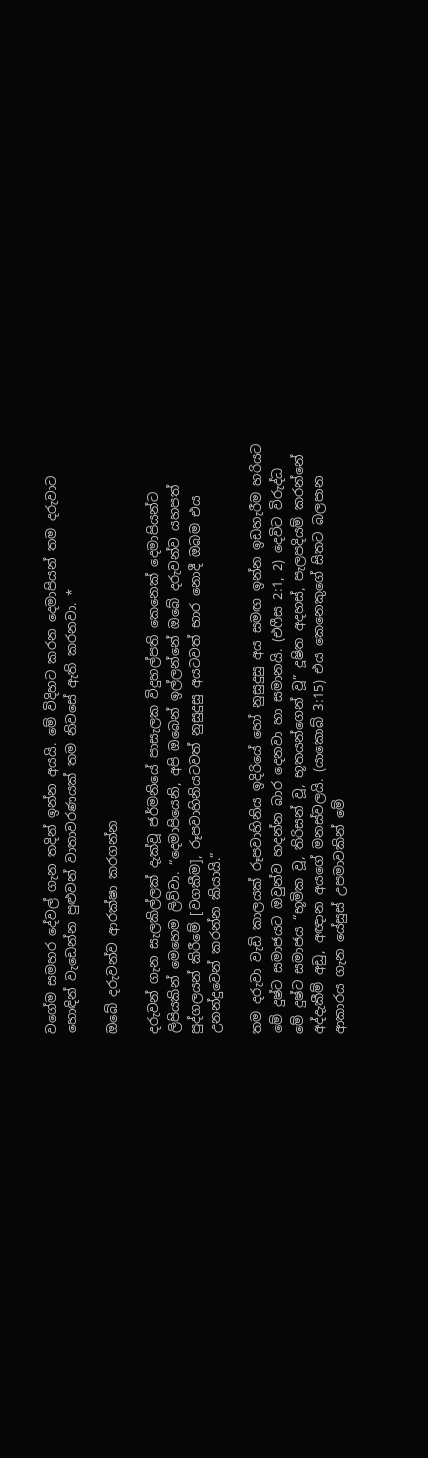වගේම සමහර දේවල් ගැන තදින් ඉන්න අයයි. මේ විදිහට කරන දෙමාපියන් තම දරුවාට හොඳින් වැඩෙන්න පුළුවන් වාතාවරණයක් තම නිවසේ ඇති කරනවා. *

ඔබේ දරුවන්ව ආරක්ෂා කරගන්න

දරුවන් ගැන සැලකිල්ලක් දැක්වූ ජර්මනියේ පාසැලක විදුහල්පති කෙනෙක් දෙමාපියන්ට ලිපියකින් මෙහෙම ලිව්වා. “දෙමාපියෙනි, අපි ඔබෙන් ඉල්ලන්නේ ඔබේ දරුවන්ව යහපත් පුද්ගලයන් කිරීමේ [වගකීම], රූපවාහිනියටවත් නුසුදුසු අයටවත් භාර නොදී ඔබම එය උනන්දුවෙන් කරන්න කියායි.”

තම දරුවා වැඩි කාලයක් රූපවාහිනිය ඉදිරියේ හෝ නුසුදුසු අය සමඟ ඉන්න ඉඩහැරීම හරියට මේ දුෂ්ට සමාජයට ඔවුන්ව හදන්න බාර දෙනවා හා සමානයි. (එෆීස 2:1, 2) දෙවිට විරුද්ධ මේ දුෂ්ට සමාජය “භූමික වූ, තිරිසන් වූ, භූතයන්ගෙන් වූ” දූෂිත අදහස්, පැලපදියම් කරන්නේ අද්දැකීම් අඩු, අඥාන අයගේ මනස්වලයි. (යාකොබ් 3:15) එය කෙනෙකුගේ සිතට බලපාන ආකාරය ගැන යේසුස් උපමාවකින් මේ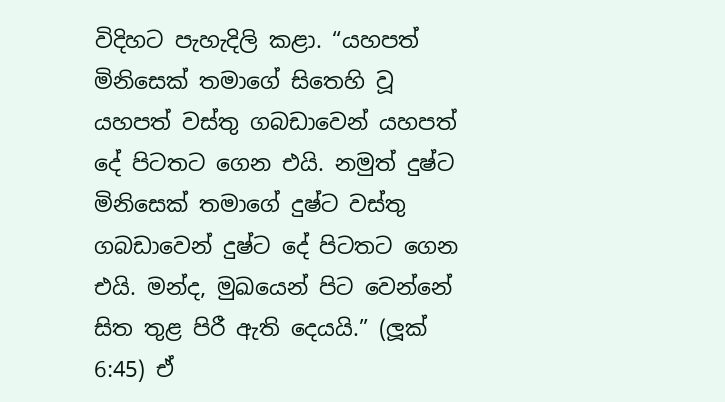විදිහට පැහැදිලි කළා. “යහපත් මිනිසෙක් තමාගේ සිතෙහි වූ යහපත් වස්තු ගබඩාවෙන් යහපත් දේ පිටතට ගෙන එයි. නමුත් දුෂ්ට මිනිසෙක් තමාගේ දුෂ්ට වස්තු ගබඩාවෙන් දුෂ්ට දේ පිටතට ගෙන එයි. මන්ද, මුඛයෙන් පිට වෙන්නේ සිත තුළ පිරී ඇති දෙයයි.” (ලූක් 6:45) ඒ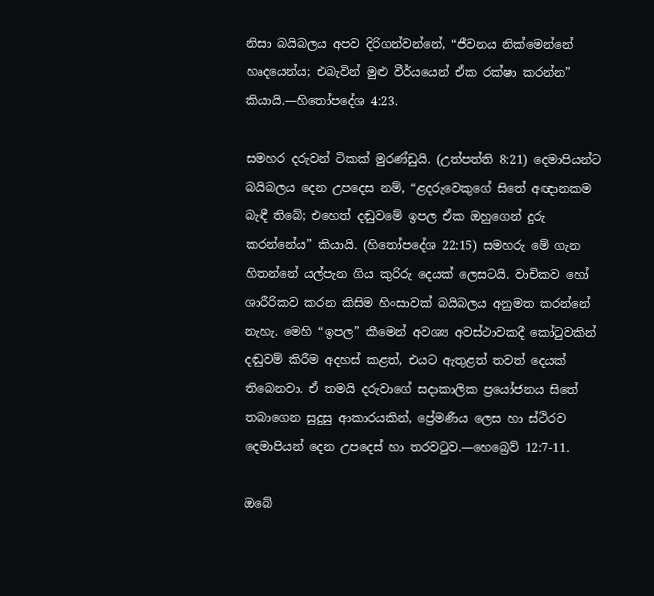නිසා බයිබලය අපව දිරිගන්වන්නේ, “ජීවනය නික්මෙන්නේ හෘදයෙන්ය; එබැවින් මුළු වීර්යයෙන් ඒක රක්ෂා කරන්න” කියායි.—හිතෝපදේශ 4:23.

සමහර දරුවන් ටිකක් මුරණ්ඩුයි. (උත්පත්ති 8:21) දෙමාපියන්ට බයිබලය දෙන උපදෙස නම්, “ළදරුවෙකුගේ සිතේ අඥානකම බැඳී තිබේ; එහෙත් දඬුවමේ ඉපල ඒක ඔහුගෙන් දුරු කරන්නේය” කියායි. (හිතෝපදේශ 22:15) සමහරු මේ ගැන හිතන්නේ යල්පැන ගිය කුරිරු දෙයක් ලෙසටයි. වාචිකව හෝ ශාරීරිකව කරන කිසිම හිංසාවක් බයිබලය අනුමත කරන්නේ නැහැ. මෙහි “ඉපල” කීමෙන් අවශ්‍ය අවස්ථාවකදී කෝටුවකින් දඬුවම් කිරීම අදහස් කළත්, එයට ඇතුළත් තවත් දෙයක් තිබෙනවා. ඒ තමයි දරුවාගේ සදාකාලික ප්‍රයෝජනය සිතේ තබාගෙන සුදුසු ආකාරයකින්, ප්‍රේමණීය ලෙස හා ස්ථිරව දෙමාපියන් දෙන උපදෙස් හා තරවටුව.—හෙබ්‍රෙව් 12:7-11.

ඔබේ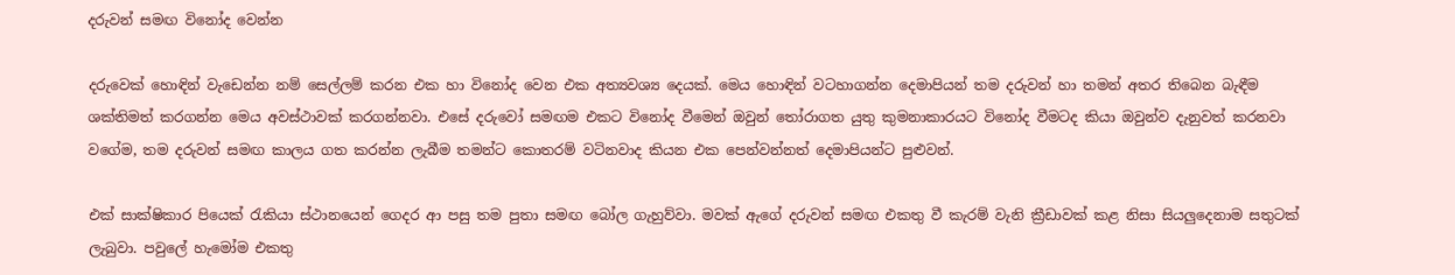දරුවන් සමඟ විනෝද වෙන්න

දරුවෙක් හොඳින් වැඩෙන්න නම් සෙල්ලම් කරන එක හා විනෝද වෙන එක අත්‍යවශ්‍ය දෙයක්. මෙය හොඳින් වටහාගන්න දෙමාපියන් තම දරුවන් හා තමන් අතර තිබෙන බැඳීම ශක්තිමත් කරගන්න මෙය අවස්ථාවක් කරගන්නවා. එසේ දරුවෝ සමඟම එකට විනෝද වීමෙන් ඔවුන් තෝරාගත යුතු කුමනාකාරයට විනෝද වීමටද කියා ඔවුන්ව දැනුවත් කරනවා වගේම, තම දරුවන් සමඟ කාලය ගත කරන්න ලැබීම තමන්ට කොතරම් වටිනවාද කියන එක පෙන්වන්නත් දෙමාපියන්ට පුළුවන්.

එක් සාක්ෂිකාර පියෙක් රැකියා ස්ථානයෙන් ගෙදර ආ පසු තම පුතා සමඟ බෝල ගැහුව්වා. මවක් ඇගේ දරුවන් සමඟ එකතු වී කැරම් වැනි ක්‍රීඩාවක් කළ නිසා සියලුදෙනාම සතුටක් ලැබුවා. පවුලේ හැමෝම එකතු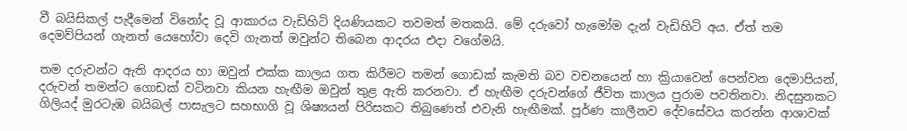වී බයිසිකල් පැදීමෙන් විනෝද වූ ආකාරය වැඩිහිටි දියණියකට තවමත් මතකයි. මේ දරුවෝ හැමෝම දැන් වැඩිහිටි අය. ඒත් තම දෙමව්පියන් ගැනත් යෙහෝවා දෙවි ගැනත් ඔවුන්ට තිබෙන ආදරය එදා වගේමයි.

තම දරුවන්ට ඇති ආදරය හා ඔවුන් එක්ක කාලය ගත කිරීමට තමන් ගොඩක් කැමති බව වචනයෙන් හා ක්‍රියාවෙන් පෙන්වන දෙමාපියන්, දරුවන් තමන්ට ගොඩක් වටිනවා කියන හැඟීම ඔවුන් තුළ ඇති කරනවා. ඒ හැඟීම දරුවන්ගේ ජීවිත කාලය පුරාම පවතිනවා. නිදසුනකට ගිලියද් මුරටැඹ බයිබල් පාසැලට සහභාගි වූ ශිෂ්‍යයන් පිරිසකට තිබුණෙත් එවැනි හැඟීමක්. පූර්ණ කාලීනව දේවසේවය කරන්න ආශාවක්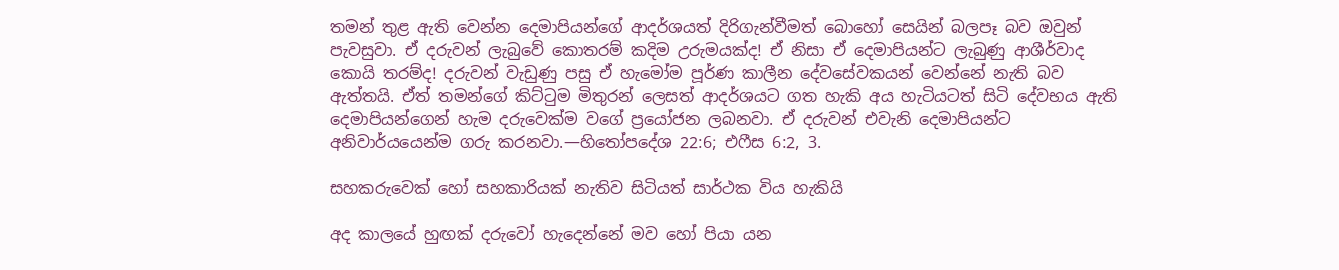තමන් තුළ ඇති වෙන්න දෙමාපියන්ගේ ආදර්ශයත් දිරිගැන්වීමත් බොහෝ සෙයින් බලපෑ බව ඔවුන් පැවසුවා. ඒ දරුවන් ලැබුවේ කොතරම් කදිම උරුමයක්ද! ඒ නිසා ඒ දෙමාපියන්ට ලැබුණු ආශීර්වාද කොයි තරම්ද! දරුවන් වැඩුණු පසු ඒ හැමෝම පූර්ණ කාලීන දේවසේවකයන් වෙන්නේ නැති බව ඇත්තයි. ඒත් තමන්ගේ කිට්ටුම මිතුරන් ලෙසත් ආදර්ශයට ගත හැකි අය හැටියටත් සිටි දේවභය ඇති දෙමාපියන්ගෙන් හැම දරුවෙක්ම වගේ ප්‍රයෝජන ලබනවා. ඒ දරුවන් එවැනි දෙමාපියන්ට අනිවාර්යයෙන්ම ගරු කරනවා.—හිතෝපදේශ 22:6; එෆීස 6:2, 3.

සහකරුවෙක් හෝ සහකාරියක් නැතිව සිටියත් සාර්ථක විය හැකියි

අද කාලයේ හුඟක් දරුවෝ හැදෙන්නේ මව හෝ පියා යන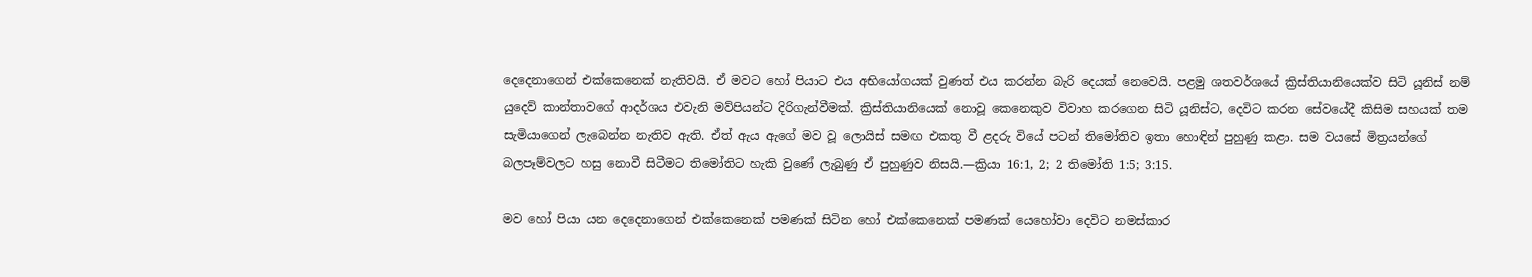දෙදෙනාගෙන් එක්කෙනෙක් නැතිවයි. ඒ මවට හෝ පියාට එය අභියෝගයක් වුණත් එය කරන්න බැරි දෙයක් නෙවෙයි. පළමු ශතවර්ශයේ ක්‍රිස්තියානියෙක්ව සිටි යූනිස් නම් යුදෙව් කාන්තාවගේ ආදර්ශය එවැනි මව්පියන්ට දිරිගැන්වීමක්. ක්‍රිස්තියානියෙක් නොවූ කෙනෙකුව විවාහ කරගෙන සිටි යූනිස්ට, දෙවිට කරන සේවයේදී කිසිම සහයක් තම සැමියාගෙන් ලැබෙන්න නැතිව ඇති. ඒත් ඇය ඇගේ මව වූ ලොයිස් සමඟ එකතු වී ළදරු වියේ පටන් තිමෝතිව ඉතා හොඳින් පුහුණු කළා. සම වයසේ මිත්‍රයන්ගේ බලපෑම්වලට හසු නොවී සිටීමට තිමෝතිට හැකි වුණේ ලැබුණු ඒ පුහුණුව නිසයි.—ක්‍රියා 16:1, 2; 2 තිමෝති 1:5; 3:15.

මව හෝ පියා යන දෙදෙනාගෙන් එක්කෙනෙක් පමණක් සිටින හෝ එක්කෙනෙක් පමණක් යෙහෝවා දෙවිට නමස්කාර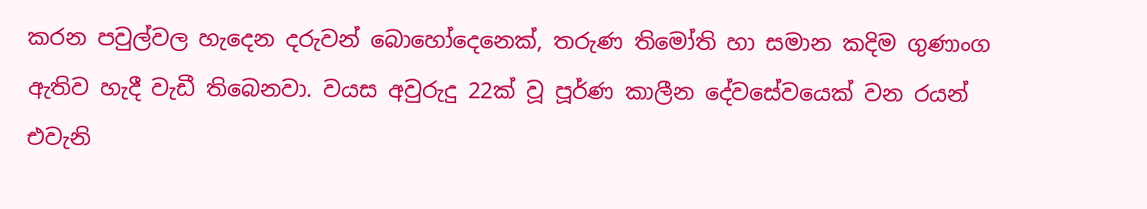කරන පවුල්වල හැදෙන දරුවන් බොහෝදෙනෙක්, තරුණ තිමෝති හා සමාන කදිම ගුණාංග ඇතිව හැදී වැඩී තිබෙනවා. වයස අවුරුදු 22ක් වූ පූර්ණ කාලීන දේවසේවයෙක් වන රයන් එවැනි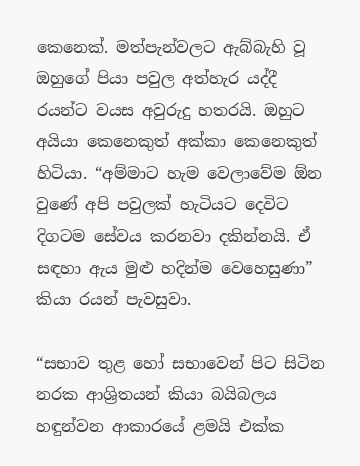කෙනෙක්. මත්පැන්වලට ඇබ්බැහි වූ ඔහුගේ පියා පවුල අත්හැර යද්දී රයන්ට වයස අවුරුදු හතරයි. ඔහුට අයියා කෙනෙකුත් අක්කා කෙනෙකුත් හිටියා. “අම්මාට හැම වෙලාවේම ඕන වුණේ අපි පවුලක් හැටියට දෙවිට දිගටම සේවය කරනවා දකින්නයි. ඒ සඳහා ඇය මුළු හදින්ම වෙහෙසුණා” කියා රයන් පැවසුවා.

“සභාව තුළ හෝ සභාවෙන් පිට සිටින නරක ආශ්‍රිතයන් කියා බයිබලය හඳුන්වන ආකාරයේ ළමයි එක්ක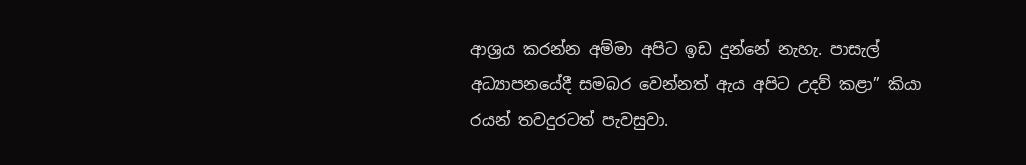ආශ්‍රය කරන්න අම්මා අපිට ඉඩ දුන්නේ නැහැ. පාසැල් අධ්‍යාපනයේදී සමබර වෙන්නත් ඇය අපිට උදව් කළා” කියා රයන් තවදුරටත් පැවසුවා.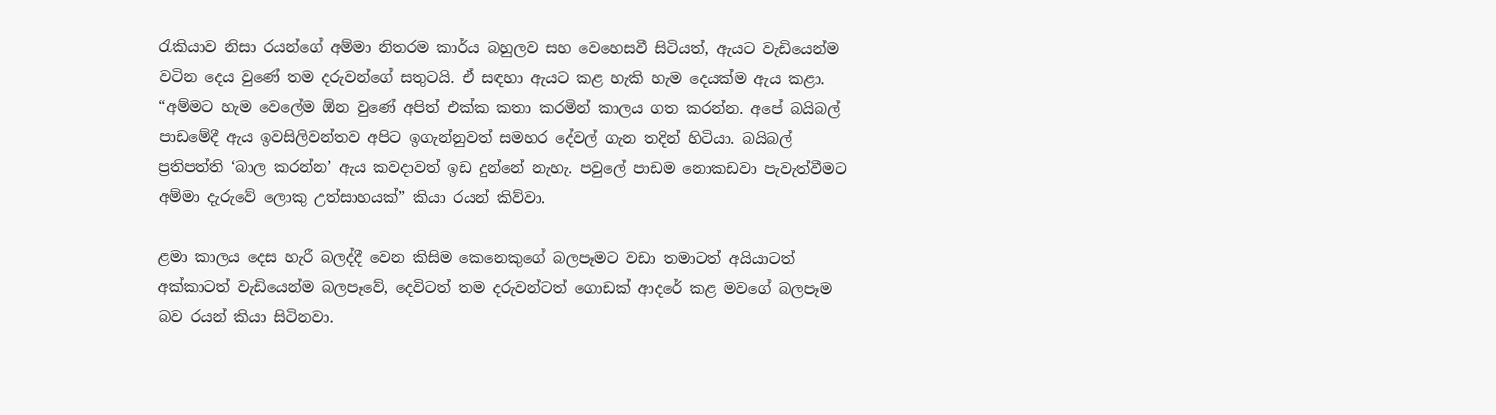රැකියාව නිසා රයන්ගේ අම්මා නිතරම කාර්ය බහුලව සහ වෙහෙසවී සිටියත්, ඇයට වැඩියෙන්ම වටින දෙය වුණේ තම දරුවන්ගේ සතුටයි. ඒ සඳහා ඇයට කළ හැකි හැම දෙයක්ම ඇය කළා. “අම්මට හැම වෙලේම ඕන වුණේ අපිත් එක්ක කතා කරමින් කාලය ගත කරන්න. අපේ බයිබල් පාඩමේදී ඇය ඉවසිලිවන්තව අපිට ඉගැන්නුවත් සමහර දේවල් ගැන තදින් හිටියා. බයිබල් ප්‍රතිපත්ති ‘බාල කරන්න’ ඇය කවදාවත් ඉඩ දුන්නේ නැහැ. පවුලේ පාඩම නොකඩවා පැවැත්වීමට අම්මා දැරුවේ ලොකු උත්සාහයක්” කියා රයන් කිව්වා.

ළමා කාලය දෙස හැරී බලද්දී වෙන කිසිම කෙනෙකුගේ බලපෑමට වඩා තමාටත් අයියාටත් අක්කාටත් වැඩියෙන්ම බලපෑවේ, දෙවිටත් තම දරුවන්ටත් ගොඩක් ආදරේ කළ මවගේ බලපෑම බව රයන් කියා සිටිනවා.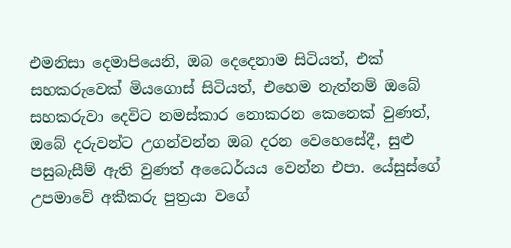එමනිසා දෙමාපියෙනි, ඔබ දෙදෙනාම සිටියත්, එක් සහකරුවෙක් මියගොස් සිටියත්, එහෙම නැත්නම් ඔබේ සහකරුවා දෙවිට නමස්කාර නොකරන කෙනෙක් වුණත්, ඔබේ දරුවන්ට උගන්වන්න ඔබ දරන වෙහෙසේදී, සුළු පසුබැසීම් ඇති වුණත් අධෛර්යය වෙන්න එපා. යේසුස්ගේ උපමාවේ අකීකරු පුත්‍රයා වගේ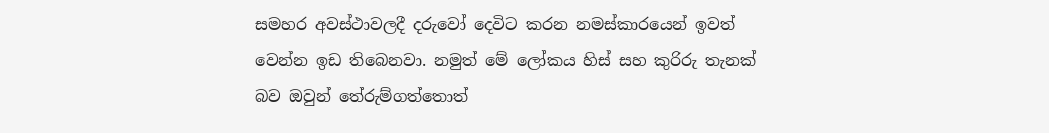සමහර අවස්ථාවලදී දරුවෝ දෙවිට කරන නමස්කාරයෙන් ඉවත් වෙන්න ඉඩ තිබෙනවා. නමුත් මේ ලෝකය හිස් සහ කුරිරු තැනක් බව ඔවුන් තේරුම්ගත්තොත්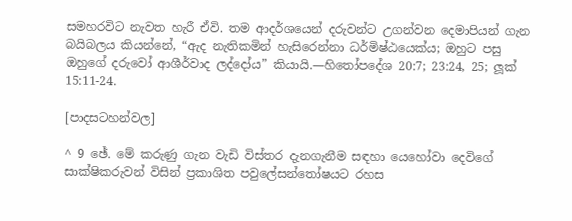සමහරවිට නැවත හැරී ඒවි. තම ආදර්ශයෙන් දරුවන්ට උගන්වන දෙමාපියන් ගැන බයිබලය කියන්නේ, “ඇද නැතිකමින් හැසිරෙන්නා ධර්මිෂ්ඨයෙක්ය; ඔහුට පසු ඔහුගේ දරුවෝ ආශීර්වාද ලද්දෝය” කියායි.—හිතෝපදේශ 20:7; 23:24, 25; ලූක් 15:11-24.

[පාදසටහන්වල]

^ 9 ඡේ. මේ කරුණු ගැන වැඩි විස්තර දැනගැනීම සඳහා යෙහෝවා දෙවිගේ සාක්ෂිකරුවන් විසින් ප්‍රකාශිත පවුලේසන්තෝෂයට රහස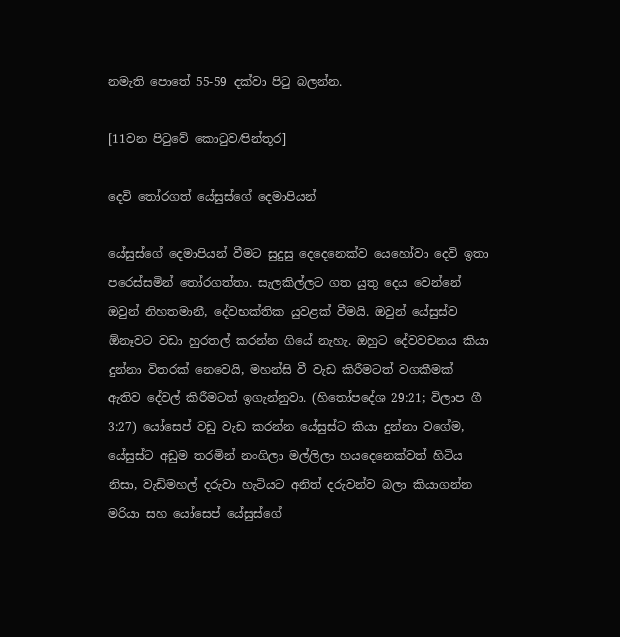නමැති පොතේ 55-59 දක්වා පිටු බලන්න.

[11වන පිටුවේ කොටුව⁄පින්තූර]

දෙවි තෝරගත් යේසුස්ගේ දෙමාපියන්

යේසුස්ගේ දෙමාපියන් වීමට සුදුසු දෙදෙනෙක්ව යෙහෝවා දෙවි ඉතා පරෙස්සමින් තෝරගත්තා. සැලකිල්ලට ගත යුතු දෙය වෙන්නේ ඔවුන් නිහතමානී, දේවභක්තික යුවළක් වීමයි. ඔවුන් යේසුස්ව ඕනෑවට වඩා හුරතල් කරන්න ගියේ නැහැ. ඔහුට දේවවචනය කියා දුන්නා විතරක් නෙවෙයි, මහන්සි වී වැඩ කිරීමටත් වගකීමක් ඇතිව දේවල් කිරීමටත් ඉගැන්නුවා. (හිතෝපදේශ 29:21; විලාප ගී 3:27) යෝසෙප් වඩු වැඩ කරන්න යේසුස්ට කියා දුන්නා වගේම, යේසුස්ට අඩුම තරමින් නංගිලා මල්ලිලා හයදෙනෙක්වත් හිටිය නිසා, වැඩිමහල් දරුවා හැටියට අනිත් දරුවන්ව බලා කියාගන්න මරියා සහ යෝසෙප් යේසුස්ගේ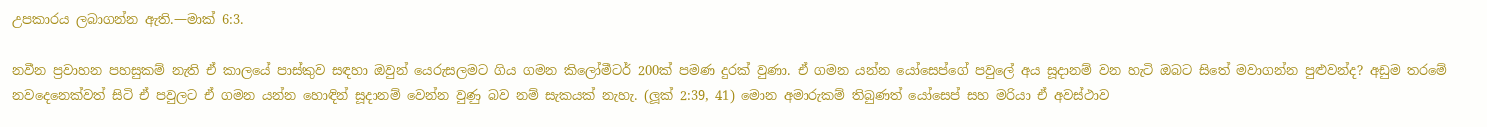උපකාරය ලබාගන්න ඇති.—මාක් 6:3.

නවීන ප්‍රවාහන පහසුකම් නැති ඒ කාලයේ පාස්කුව සඳහා ඔවුන් යෙරුසලමට ගිය ගමන කිලෝමීටර් 200ක් පමණ දුරක් වුණා. ඒ ගමන යන්න යෝසෙප්ගේ පවුලේ අය සූදානම් වන හැටි ඔබට සිතේ මවාගන්න පුළුවන්ද? අඩුම තරමේ නවදෙනෙක්වත් සිටි ඒ පවුලට ඒ ගමන යන්න හොඳින් සූදානම් වෙන්න වුණු බව නම් සැකයක් නැහැ. (ලූක් 2:39, 41) මොන අමාරුකම් තිබුණත් යෝසෙප් සහ මරියා ඒ අවස්ථාව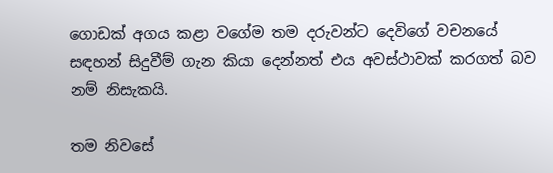ගොඩක් අගය කළා වගේම තම දරුවන්ට දෙවිගේ වචනයේ සඳහන් සිදුවීම් ගැන කියා දෙන්නත් එය අවස්ථාවක් කරගත් බව නම් නිසැකයි.

තම නිවසේ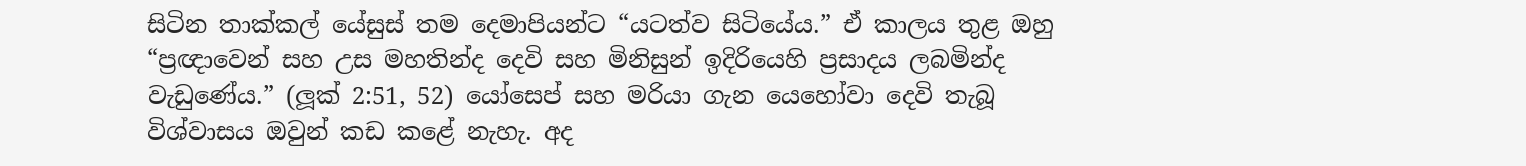සිටින තාක්කල් යේසුස් තම දෙමාපියන්ට “යටත්ව සිටියේය.” ඒ කාලය තුළ ඔහු “ප්‍රඥාවෙන් සහ උස මහතින්ද දෙවි සහ මිනිසුන් ඉදිරියෙහි ප්‍රසාදය ලබමින්ද වැඩුණේය.” (ලූක් 2:51, 52) යෝසෙප් සහ මරියා ගැන යෙහෝවා දෙවි තැබූ විශ්වාසය ඔවුන් කඩ කළේ නැහැ. අද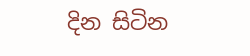දින සිටින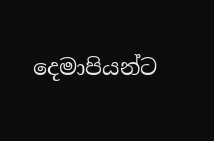දෙමාපියන්ට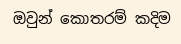ඔවුන් කොතරම් කදිම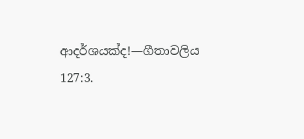ආදර්ශයක්ද!—ගීතාවලිය 127:3.